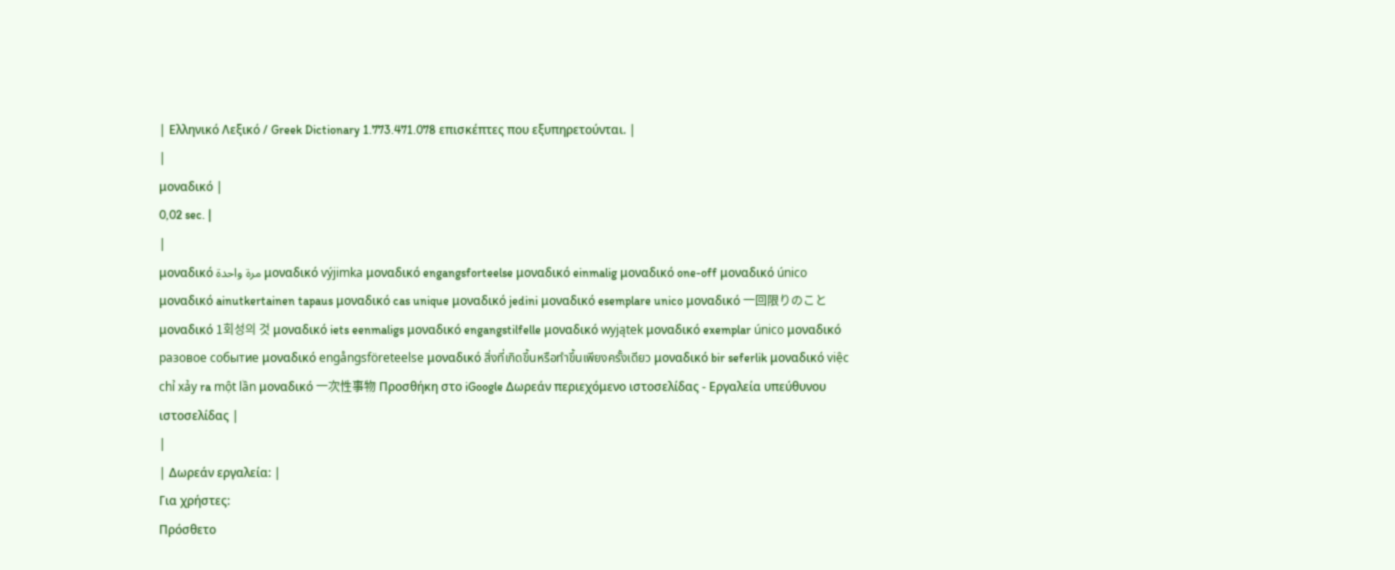| Ελληνικό Λεξικό / Greek Dictionary 1.773.471.078 επισκέπτες που εξυπηρετούνται. |
|
μοναδικό |
0,02 sec. |
|
μοναδικό مرة واحدة μοναδικό výjimka μοναδικό engangsforteelse μοναδικό einmalig μοναδικό one-off μοναδικό único μοναδικό ainutkertainen tapaus μοναδικό cas unique μοναδικό jedini μοναδικό esemplare unico μοναδικό 一回限りのこと μοναδικό 1회성의 것 μοναδικό iets eenmaligs μοναδικό engangstilfelle μοναδικό wyjątek μοναδικό exemplar único μοναδικό разовое событие μοναδικό engångsföreteelse μοναδικό สิ่งที่เกิดขึ้นหรือทำขึ้นเพียงครั้งเดียว μοναδικό bir seferlik μοναδικό việc chỉ xảy ra một lần μοναδικό 一次性事物 Προσθήκη στο iGoogle Δωρεάν περιεχόμενο ιστοσελίδας - Εργαλεία υπεύθυνου ιστοσελίδας |
|
| Δωρεάν εργαλεία: |
Για χρήστες:
Πρόσθετο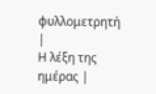φυλλομετρητή |
Η λέξη της ημέρας |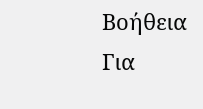Βοήθεια
Για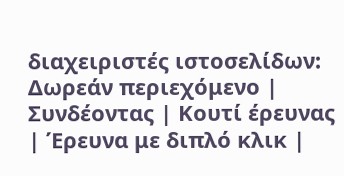διαχειριστές ιστοσελίδων: Δωρεάν περιεχόμενο | Συνδέοντας | Κουτί έρευνας | Έρευνα με διπλό κλικ |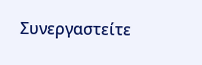Συνεργαστείτε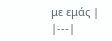με εμάς |
|---|